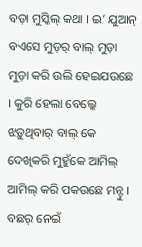ବଡ଼ା ମୁସ୍କିଲ୍ କଥା । ଇ’ ଯୁଆନ୍ ବଏସେ ମୁଡ଼ର୍ ବାଲ୍ ମୁଡ଼ା ମୁଡ଼ା କରି ଉଲି ହେଇଯଉଛେ । କୁରି ହେଲା ବେଲ୍କେ ଝଡ଼ୁଥିବାର୍ ବାଲ୍ କେ ଦେଖିକରି ମୁହୁଁକେ ଆମିଲ୍ ଆମିଲ୍ କରି ପକଉଛେ ମନ୍ଟୁ । ବଛର୍ ନେଇଁ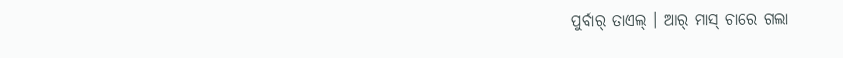ପୁର୍ବାର୍ ତାଏଲ୍ । ଆର୍ ମାସ୍ ଚାରେ ଗଲା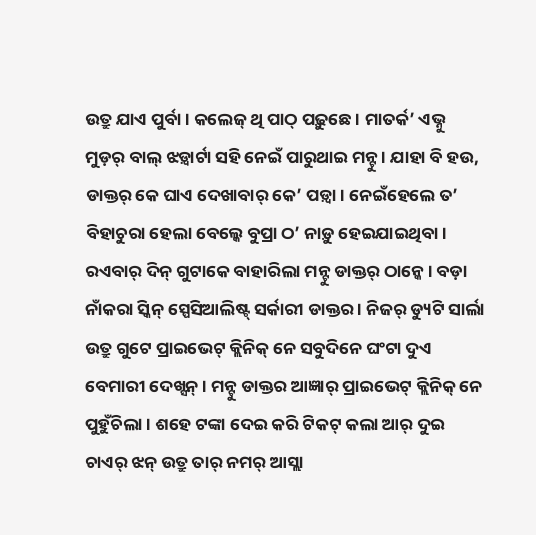ଉତ୍ରୁ ଯାଏ ପୁର୍ବା । କଲେଜ୍ ଥି ପାଠ୍ ପଢ଼ୁଛେ । ମାତର୍କ’ ଏଭ୍ନୁ ମୁଡ଼ର୍ ବାଲ୍ ଝଡ଼୍ବାର୍ଟା ସହି ନେଇଁ ପାରୁଥାଇ ମନ୍ଟୁ । ଯାହା ବି ହଉ, ଡାକ୍ତର୍ କେ ଘାଏ ଦେଖାବାର୍ କେ’ ପଡ଼୍ବା । ନେଇଁହେଲେ ତ’ ବିହାଚୁରା ହେଲା ବେଲ୍କେ ବୁପ୍ରା ଠ’ ନାଡ଼ୁ ହେଇଯାଇଥିବା ।
ରଏବାର୍ ଦିନ୍ ଗୁଟାକେ ବାହାରିଲା ମନ୍ଟୁ ଡାକ୍ତର୍ ଠାନ୍କେ । ବଡ଼ା ନାଁକରା ସ୍କିନ୍ ସ୍ପେସିଆଲିଷ୍ଟ୍ ସର୍କାରୀ ଡାକ୍ତର । ନିଜର୍ ଡ୍ୟୁଟି ସାର୍ଲା ଉତ୍ରୁ ଗୁଟେ ପ୍ରାଇଭେଟ୍ କ୍ଲିନିକ୍ ନେ ସବୁଦିନେ ଘଂଟା ଦୁଏ ବେମାରୀ ଦେଖ୍ସନ୍ । ମନ୍ଟୁ ଡାକ୍ତର ଆଜ୍ଞାର୍ ପ୍ରାଇଭେଟ୍ କ୍ଲିନିକ୍ ନେ ପୁହୁଁଚିଲା । ଶହେ ଟଙ୍କା ଦେଇ କରି ଟିକଟ୍ କଲା ଆର୍ ଦୁଇ ଚାଏର୍ ଝନ୍ ଉତ୍ରୁ ତାର୍ ନମର୍ ଆସ୍ଲା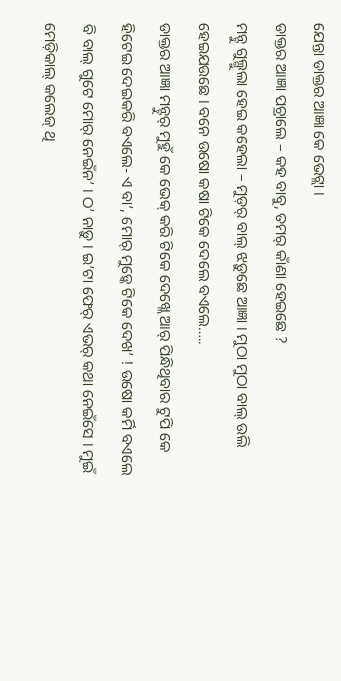ଯେନ୍ତା ଡାକ୍ତର ଆଜ୍ଞା କେ ଭେଟ୍ଲା ।
ଡାକ୍ତର ଆଜ୍ଞା ପଚ୍ରାଲେ – କହ ବାବୁ, ତମର୍ କାଁଣା ହେଇଛେ ?
ମନ୍ଟୁ ଗୁଲ୍ଗୁଲା ହେଇ କହେଲା – ମୁଡ଼ର୍ ବାଲ୍ ଝଡ଼ୁଛେ ଆଜ୍ଞା । ମୁଠା ମୁଠା ବାଲ୍ ଉଲି ହେଇଯଉଛେ । ବନେ ଉଷୋ କଷା ଟିକେ ଦେଲେ ବଏଲେ…..
ଡାକ୍ତର ଆଜ୍ଞା ମନ୍ଟୁର୍ ମୁହୁଁ କେ ଭେକ୍ କରି ଟିକେ ଦେଖ୍ଲେ ଆର୍ ପିନ୍ଧିଥିବାର ଟୁପି କେ ହିଟେଇ ଦେଇକରି ବଏଲେ- ଏ ବା’, ମୋର୍ ମୁଡ଼୍କେ ଟିକେ ଦେଖ’ ! ଉଷୋ କର୍ମି ବଏଲେ ବି ବାଲ୍ ଗୁଟେ ମୋର୍ ନେଇଁନ’ । ଠ’ ନାଡ଼ୁ । ଇ’ଟା ଫେର୍ ଏଭର୍ କଥା ନେଇଁସେ । ମୁଇଁ ମେଡ଼ିକାଲ୍ କଲେଜ୍ ଥି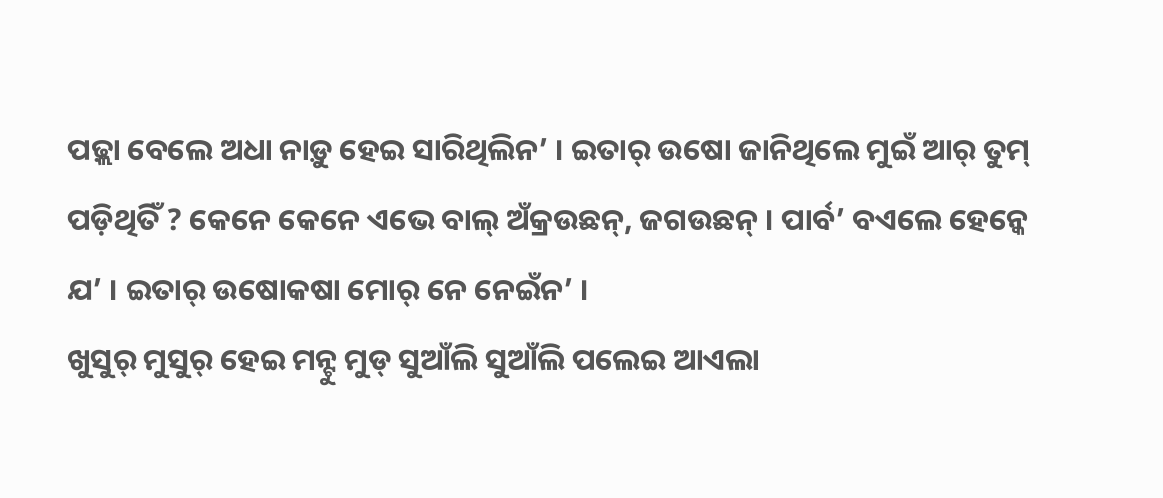ପଢ଼୍ଲା ବେଲେ ଅଧା ନାଡ଼ୁ ହେଇ ସାରିଥିଲିନ’ । ଇତାର୍ ଉଷୋ ଜାନିଥିଲେ ମୁଇଁ ଆର୍ ତୁମ୍ ପଡ଼ିଥିତିଁ ? କେନେ କେନେ ଏଭେ ବାଲ୍ ଅଁକ୍ରଉଛନ୍, ଜଗଉଛନ୍ । ପାର୍ବ’ ବଏଲେ ହେନ୍କେ ଯ’ । ଇତାର୍ ଉଷୋକଷା ମୋର୍ ନେ ନେଇଁନ’ ।
ଖୁସୁର୍ ମୁସୁର୍ ହେଇ ମନ୍ଟୁ ମୁଡ୍ ସୁଆଁଲି ସୁଆଁଲି ପଲେଇ ଆଏଲା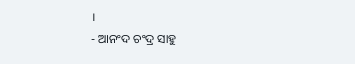।
- ଆନଂଦ ଚଂଦ୍ର ସାହୁ